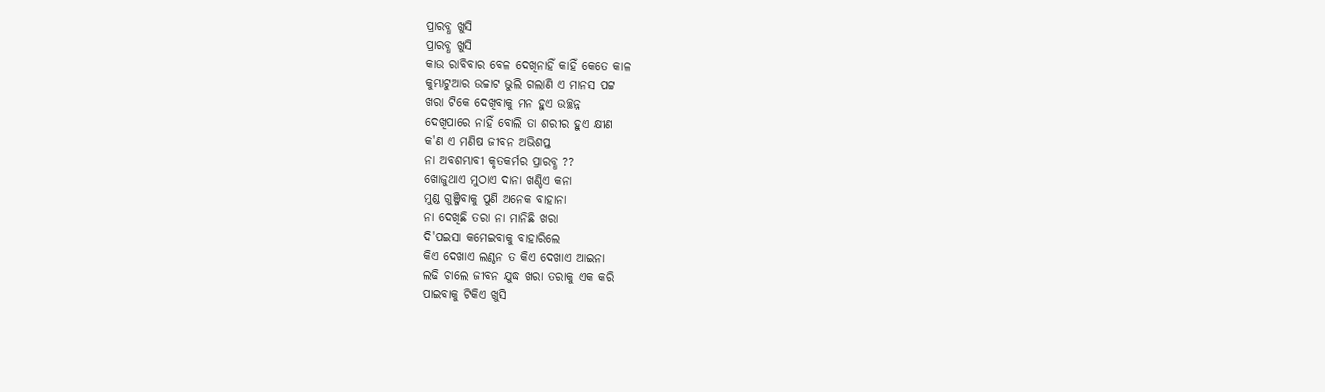ପ୍ରାରବ୍ଧ ଖୁସି
ପ୍ରାରବ୍ଧ ଖୁସି
କାଉ ରାବିବାର ବେଳ ଦେଖିନାହିଁ କାହିଁ କେତେ କାଳ
କୁମ୍ଭାଟୁଆର ଉଚ୍ଚାଟ ଭୁଲି ଗଲାଣି ଏ ମାନସ ପଟ୍ଟ
ଖରା ଟିକେ ଦେଖିବାକୁ ମନ ହୁଏ ଉଚ୍ଛନ୍ନ
ଦେଖିପାରେ ନାହିଁ ବୋଲି ତା ଶରୀର ହୁଏ କ୍ଷୀଣ
କ'ଣ ଏ ମଣିଷ ଜୀବନ ଅଭିଶପ୍ତ
ନା ଅବଶମ୍ଭାବୀ କୃତକର୍ମର ପ୍ରାରବ୍ଧ ??
ଖୋଜୁଥାଏ ମୁଠାଏ ଦାନା ଖଣ୍ଡିଏ କନା
ମୁଣ୍ଡ ଗୁଞ୍ଜିବାକୁ ପୁଣି ଅନେକ ବାହାନା
ନା ଦେଖିଛି ତରା ନା ମାନିଛି ଖରା
ଦି'ପଇସା କମେଇବାକୁ ବାହାରିଲେ
କିଏ ଦେଖାଏ ଲଣ୍ଠନ ତ କିଏ ଦେଖାଏ ଆଇନା
ଲଢି ଚାଲେ ଜୀବନ ଯୁଦ୍ଧ ଖରା ତରାକୁ ଏକ କରି
ପାଇବାକୁ ଟିକିଏ ଖୁସି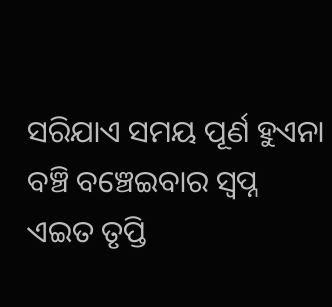ସରିଯାଏ ସମୟ ପୂର୍ଣ ହୁଏନା ବଞ୍ଚି ବଞ୍ଚେଇବାର ସ୍ୱପ୍ନ
ଏଇତ ତୃପ୍ତି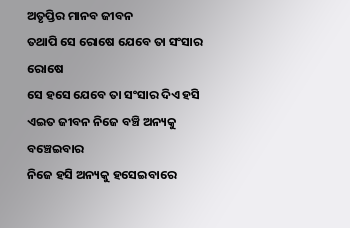ଅତୃପ୍ତିର ମାନବ ଜୀବନ
ତଥାପି ସେ ରୋଷେ ଯେବେ ତା ସଂସାର ରୋଷେ
ସେ ହସେ ଯେବେ ତା ସଂସାର ଦିଏ ହସି
ଏଇତ ଜୀବନ ନିଜେ ବଞ୍ଚି ଅନ୍ୟକୁ ବଞ୍ଚେଇବାର
ନିଜେ ହସି ଅନ୍ୟକୁ ହସେଇବାରେ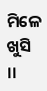ମିଳେ ଖୁସି ।।